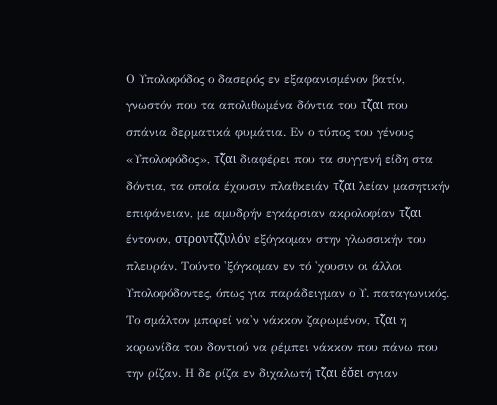Ο Υπολοφόδος ο δασερός εν εξαφανισμένον βατίν, γνωστόν που τα απολιθωμένα δόντια του τζ̌αι που σπάνια δερματικά φυμάτια. Εν ο τύπος του γένους «Υπολοφόδος», τζ̌αι διαφέρει που τα συγγενή είδη στα δόντια, τα οποία έχουσιν πλαθκειάν τζ̌αι λείαν μασητικήν επιφάνειαν, με αμυδρήν εγκάρσιαν ακρολοφίαν τζ̌αι έντονον, στροντζ̌ζ̌υλόν εξόγκομαν στην γλωσσικήν του πλευράν. Τούντο 'ξόγκομαν εν τό 'χουσιν οι άλλοι Υπολοφόδοντες, όπως για παράδειγμαν ο Υ. παταγωνικός. Το σμάλτον μπορεί να'ν νάκκον ζαρωμένον, τζ̌αι η κορωνίδα του δοντιού να ρέμπει νάκκον που πάνω που την ρίζαν. Η δε ρίζα εν διχαλωτή τζ̌αι έσ̌ει σγιαν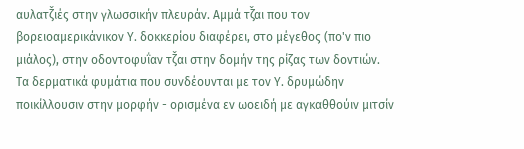αυλατζ̌ιές στην γλωσσικήν πλευράν. Αμμά τζ̌αι που τον βορειοαμερικάνικον Υ. δοκκερίου διαφέρει, στο μέγεθος (πο'ν πιο μιάλος), στην οδοντοφυΐαν τζ̌αι στην δομήν της ρίζας των δοντιών.
Τα δερματικά φυμάτια που συνδέουνται με τον Υ. δρυμώδην ποικίλλουσιν στην μορφήν - ορισμένα εν ωοειδή με αγκαθθούιν μιτσίν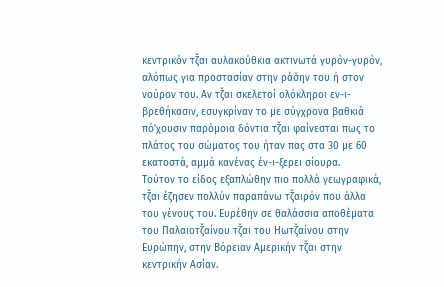κεντρικόν τζ̌αι αυλακούθκια ακτινωτά γυρόν-γυρόν, αλόπως για προστασίαν στην ράσ̌ην του ή στον νούρον του. Αν τζ̌αι σκελετοί ολόκληροι εν-ι-βρεθήκασιν, εσυγκρίναν το με σύγχρονα βαθκιά πό'χουσιν παρόμοια δόντια τζ̌αι φαίνεσται πως το πλάτος του σώματος του ήταν πας στα 30 με 60 εκατοστά, αμμά κανένας έν-ι-ξερει σίουρα.
Τούτον το είδος εξαπλώθην πιο πολλά γεωγραφικά, τζ̌αι έζησεν πολλύν παραπάνω τζ̌αιρόν που άλλα του γένους του. Ευρέθην σε θαλάσσια αποθέματα του Παλαιοτζ̌αίνου τζ̌αι του Ηωτζ̌αίνου στην Ευρώπην, στην Βόρειαν Αμερικήν τζ̌αι στην κεντρικήν Ασίαν.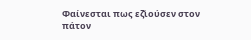Φαίνεσται πως εζ̌ιούσεν στον πάτον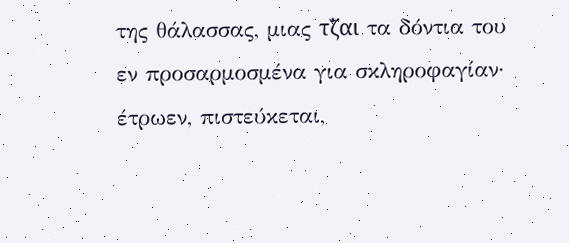της θάλασσας, μιας τζ̌αι τα δόντια του εν προσαρμοσμένα για σκληροφαγίαν· έτρωεν, πιστεύκεται,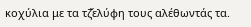κοχύλια με τα τζ̌ελύφη τους αλέθωντάς τα.